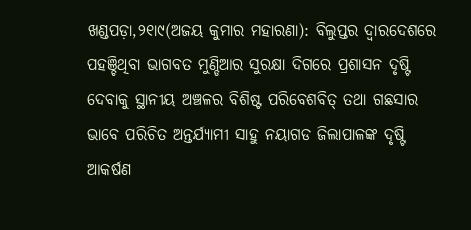ଖଣ୍ଡପଡ଼ା,୨୧ା୯(ଅଜୟ କୁମାର ମହାରଣା): ବିଲୁପ୍ତର ଦ୍ୱାରଦେଶରେ ପହଞ୍ଚିଥିବା ଭାଗବତ ମୁଣ୍ଡିଆର ସୁରକ୍ଷା ଦିଗରେ ପ୍ରଶାସନ ଦୃଷ୍ଟି ଦେବାକୁ ସ୍ଥାନୀୟ ଅଞ୍ଚଳର ବିଶିଷ୍ଟ ପରିବେଶବିତ୍ ତଥା ଗଛସାର ଭାବେ ପରିଚିତ ଅନ୍ତର୍ଯ୍ୟାମୀ ସାହୁ ନୟାଗଡ ଜିଲାପାଳଙ୍କ ଦୃଷ୍ଟି ଆକର୍ଷଣ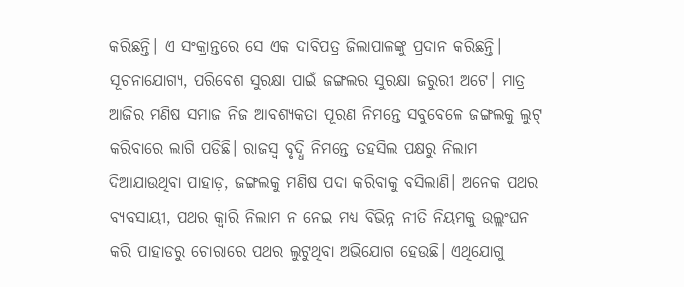କରିଛନ୍ତି। ଏ ସଂକ୍ରାନ୍ତରେ ସେ ଏକ ଦାବିପତ୍ର ଜିଲାପାଳଙ୍କୁ ପ୍ରଦାନ କରିଛନ୍ତି। ସୂଚନାଯୋଗ୍ୟ, ପରିବେଶ ସୁରକ୍ଷା ପାଇଁ ଜଙ୍ଗଲର ସୁରକ୍ଷା ଜରୁରୀ ଅଟେ। ମାତ୍ର ଆଜିର ମଣିଷ ସମାଜ ନିଜ ଆବଶ୍ୟକତା ପୂରଣ ନିମନ୍ତେ ସବୁବେଳେ ଜଙ୍ଗଲକୁ ଲୁଟ୍ କରିବାରେ ଲାଗି ପଡିଛି। ରାଜସ୍ବ ବୃଦ୍ଧି ନିମନ୍ତେ ତହସିଲ ପକ୍ଷରୁ ନିଲାମ ଦିଆଯାଉଥିବା ପାହାଡ଼, ଜଙ୍ଗଲକୁ ମଣିଷ ପଦା କରିବାକୁ ବସିଲାଣି। ଅନେକ ପଥର ବ୍ୟବସାୟୀ, ପଥର କ୍ୱାରି ନିଲାମ ନ ନେଇ ମଧ୍ୟ ବିଭିନ୍ନ ନୀତି ନିୟମକୁ ଉଲ୍ଲଂଘନ କରି ପାହାଡରୁ ଚୋରାରେ ପଥର ଲୁଟୁଥିବା ଅଭିଯୋଗ ହେଉଛି। ଏଥିଯୋଗୁ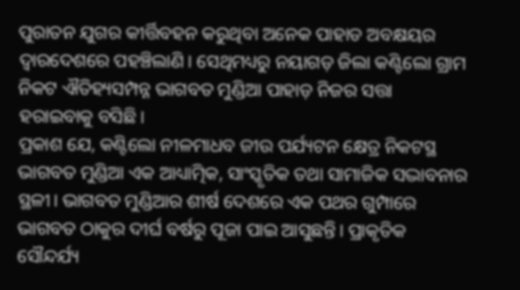ପୁରାତନ ଯୁଗର କୀର୍ତ୍ତିବହନ କରୁଥିବା ଅନେକ ପାହାଡ ଅବକ୍ଷୟର ଦ୍ୱାରଦେଶରେ ପହଞ୍ଚିଲାଣି। ସେଥିମଧ୍ୟରୁ ନୟାଗଡ଼ ଜିଲା କଣ୍ଟିଲୋ ଗ୍ରାମ ନିକଟ ଐତିହ୍ୟସମ୍ପନ୍ନ ଭାଗବତ ମୁଣ୍ଡିଆ ପାହାଡ଼ ନିଜର ସତ୍ତା ହରାଇବାକୁ ବସିଛି।
ପ୍ରକାଶ ଯେ, କଣ୍ଟିଲୋ ନୀଳମାଧବ ଜୀଉ ପର୍ଯ୍ୟଟନ କ୍ଷେତ୍ର ନିକଟସ୍ଥ ଭାଗବତ ମୁଣ୍ଡିଆ ଏକ ଆଧ୍ୟାତ୍ମିକ, ସାଂସ୍କୃତିକ ତଥା ସାମାଜିକ ସଦ୍ଭାବନାର ସ୍ଥଳୀ। ଭାଗବତ ମୁଣ୍ଡିଆର ଶୀର୍ଷ ଦେଶରେ ଏକ ପଥର ଗୁମ୍ପାରେ ଭାଗବତ ଠାକୁର ଦୀର୍ଘ ବର୍ଷରୁ ପୂଜା ପାଇ ଆସୁଛନ୍ତି। ପ୍ରାକୃତିକ ସୌନ୍ଦର୍ଯ୍ୟ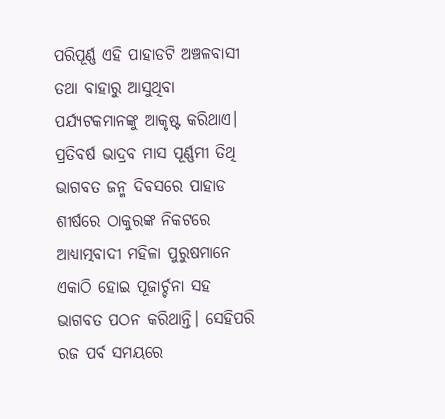ପରିପୂର୍ଣ୍ଣ ଏହି ପାହାଡଟି ଅଞ୍ଚଳବାସୀ ତଥା ବାହାରୁ ଆସୁଥିବା ପର୍ଯ୍ୟଟକମାନଙ୍କୁ ଆକୃଷ୍ଟ କରିଥାଏ। ପ୍ରତିବର୍ଷ ଭାଦ୍ରବ ମାସ ପୂର୍ଣ୍ଣମୀ ତିଥି ଭାଗବତ ଜନ୍ମ ଦିବସରେ ପାହାଡ ଶୀର୍ଷରେ ଠାକୁରଙ୍କ ନିକଟରେ ଆଧ୍ୟାତ୍ମବାଦୀ ମହିଳା ପୁରୁଷମାନେ ଏକାଠି ହୋଇ ପୂଜାର୍ଚ୍ଚନା ସହ ଭାଗବତ ପଠନ କରିଥାନ୍ତି। ସେହିପରି ରଜ ପର୍ବ ସମୟରେ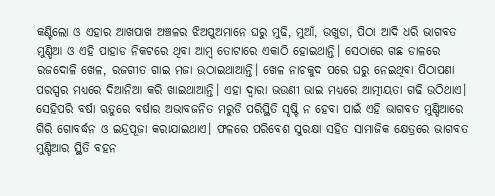କଣ୍ଟିଲୋ ଓ ଏହାର ଆଖପାଖ ଅଞ୍ଚଳର ଝିଅପୁଅମାନେ ଘରୁ ମୁଢି, ମୁଆଁ, ଉଖୁଡା, ପିଠା ଆଦି ଧରି ଭାଗବତ ମୁଣ୍ଡିଆ ଓ ଏହି ପାହାଡ ନିକଟରେ ଥିବା ଆମ୍ବ ତୋଟାରେ ଏକାଠି ହୋଇଥାନ୍ତି। ସେଠାରେ ଗଛ ଡାଳରେ ରଜଦୋଳି ଖେଳ, ରଜଗୀତ ଗାଇ ମଜା ଉଠାଇଥାଆନ୍ତି। ଖେଳ ନାଚକୁଦ ପରେ ଘରୁ ନେଇଥିବା ପିଠାପଣା ପରସ୍ପର ମଧ୍ୟରେ ଦିଆନିଆ କରି ଖାଇଥାଆନ୍ତି। ଏହା ଦ୍ୱାରା ଭଉଣୀ ଭାଇ ମଧ୍ୟରେ ଆତ୍ମୀୟତା ଗଢି ଉଠିଥାଏ। ସେହିପରି ବର୍ଷା ଋତୁରେ ବର୍ଷାର ଅଭାବଜନିତ ମରୁଡି ପରିସ୍ଥିତି ସୃଷ୍ଟି ନ ହେବା ପାଇଁ ଏହି ଭାଗବତ ମୁଣ୍ଡିଆରେ ଗିରି ଗୋବର୍ଦ୍ଧନ ଓ ଇନ୍ଦ୍ରପୂଜା କରାଯାଇଥାଏ। ଫଳରେ ପରିବେଶ ସୁରକ୍ଷା ସହିତ ସାମାଜିକ କ୍ଷେତ୍ରରେ ଭାଗବତ ମୁଣ୍ଡିଆର ସ୍ଥିତି ବହନ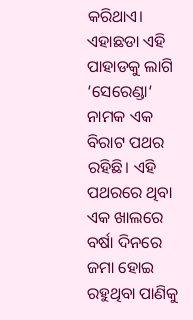କରିଥାଏ। ଏହାଛଡା ଏହି ପାହାଡକୁ ଲାଗି ‘ସେରେଣ୍ଡା‘ ନାମକ ଏକ ବିରାଟ ପଥର ରହିଛି। ଏହି ପଥରରେ ଥିବା ଏକ ଖାଲରେ ବର୍ଷା ଦିନରେ ଜମା ହୋଇ ରହୁଥିବା ପାଣିକୁ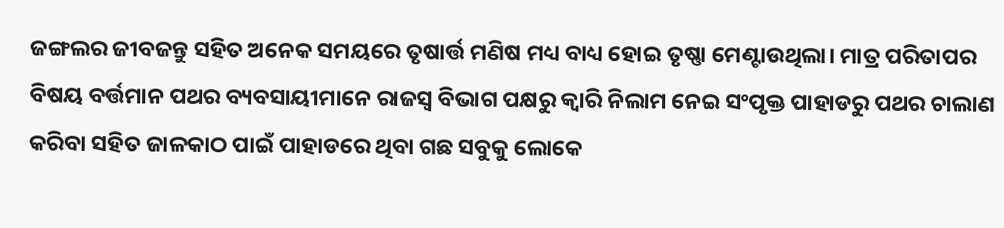ଜଙ୍ଗଲର ଜୀବଜନ୍ତୁ ସହିତ ଅନେକ ସମୟରେ ତୃଷାର୍ତ୍ତ ମଣିଷ ମଧ୍ୟ ବାଧ୍ୟ ହୋଇ ତୃଷ୍ଣା ମେଣ୍ଟାଉଥିଲା। ମାତ୍ର ପରିତାପର ବିଷୟ ବର୍ତ୍ତମାନ ପଥର ବ୍ୟବସାୟୀମାନେ ରାଜସ୍ବ ବିଭାଗ ପକ୍ଷରୁ କ୍ୱାରି ନିଲାମ ନେଇ ସଂପୃକ୍ତ ପାହାଡରୁ ପଥର ଚାଲାଣ କରିବା ସହିତ ଜାଳକାଠ ପାଇଁ ପାହାଡରେ ଥିବା ଗଛ ସବୁକୁ ଲୋକେ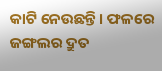କାଟି ନେଉଛନ୍ତି। ଫଳରେ ଜଙ୍ଗଲର ଦ୍ରୁତ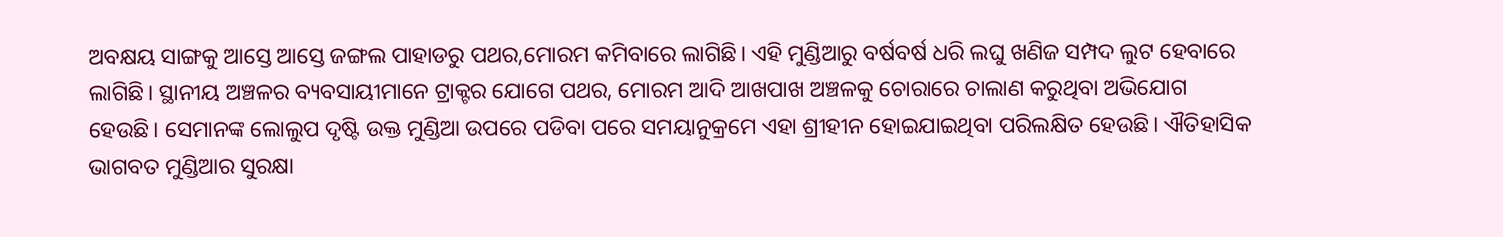ଅବକ୍ଷୟ ସାଙ୍ଗକୁ ଆସ୍ତେ ଆସ୍ତେ ଜଙ୍ଗଲ ପାହାଡରୁ ପଥର,ମୋରମ କମିବାରେ ଲାଗିଛି। ଏହି ମୁଣ୍ଡିଆରୁ ବର୍ଷବର୍ଷ ଧରି ଲଘୁ ଖଣିଜ ସମ୍ପଦ ଲୁଟ ହେବାରେ ଲାଗିଛି। ସ୍ଥାନୀୟ ଅଞ୍ଚଳର ବ୍ୟବସାୟୀମାନେ ଟ୍ରାକ୍ଟର ଯୋଗେ ପଥର, ମୋରମ ଆଦି ଆଖପାଖ ଅଞ୍ଚଳକୁ ଚୋରାରେ ଚାଲାଣ କରୁଥିବା ଅଭିଯୋଗ ହେଉଛି। ସେମାନଙ୍କ ଲୋଲୁପ ଦୃଷ୍ଟି ଉକ୍ତ ମୁଣ୍ଡିଆ ଉପରେ ପଡିବା ପରେ ସମୟାନୁକ୍ରମେ ଏହା ଶ୍ରୀହୀନ ହୋଇଯାଇଥିବା ପରିଲକ୍ଷିତ ହେଉଛି। ଐତିହାସିକ ଭାଗବତ ମୁଣ୍ଡିଆର ସୁରକ୍ଷା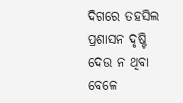ଦିଗରେ ତହସିଲ ପ୍ରଶାସନ ଦୃଷ୍ଟି ଦେଉ ନ ଥିବା ବେଳେ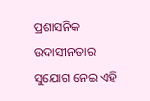ପ୍ରଶାସନିକ ଉଦାସୀନତାର ସୁଯୋଗ ନେଇ ଏହି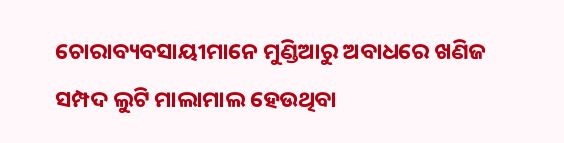ଚୋରାବ୍ୟବସାୟୀମାନେ ମୁଣ୍ଡିଆରୁ ଅବାଧରେ ଖଣିଜ ସମ୍ପଦ ଲୁଟି ମାଲାମାଲ ହେଉଥିବା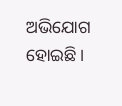ଅଭିଯୋଗ ହୋଇଛି।